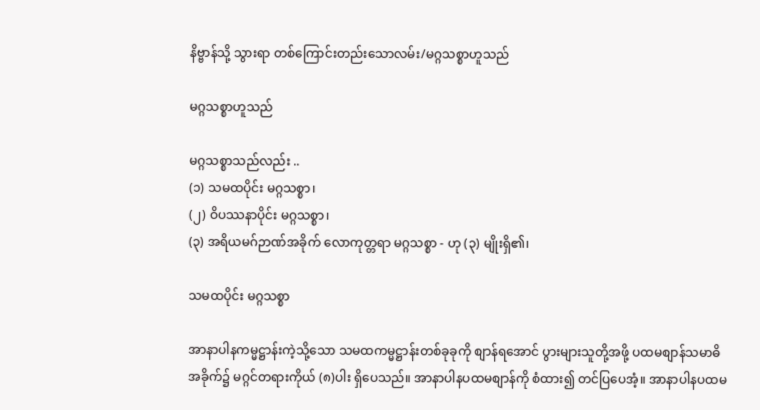နိဗ္ဗာန်သို့ သွားရာ တစ်ကြောင်းတည်းသောလမ်း/မဂ္ဂသစ္စာဟူသည်

မဂ္ဂသစ္စာဟူသည်

မဂ္ဂသစ္စာသည်လည်း ..
(၁) သမထပိုင်း မဂ္ဂသစ္စာ၊
(၂) ဝိပဿနာပိုင်း မဂ္ဂသစ္စာ၊
(၃) အရိယမဂ်ဉာဏ်အခိုက် လောကုတ္တရာ မဂ္ဂသစ္စာ - ဟု (၃) မျိုးရှိ၏၊

သမထပိုင်း မဂ္ဂသစ္စာ

အာနာပါနကမ္မဋ္ဌာန်းကဲ့သို့သော သမထကမ္မဋ္ဌာန်းတစ်ခုခုကို စျာန်ရအောင် ပွားများသူတို့အဖို့ ပထမစျာန်သမာဓိ အခိုက်၌ မဂ္ဂင်တရားကိုယ် (၈)ပါး ရှိပေသည်။ အာနာပါနပထမစျာန်ကို စံထား၍ တင်ပြပေအံ့။ အာနာပါနပထမ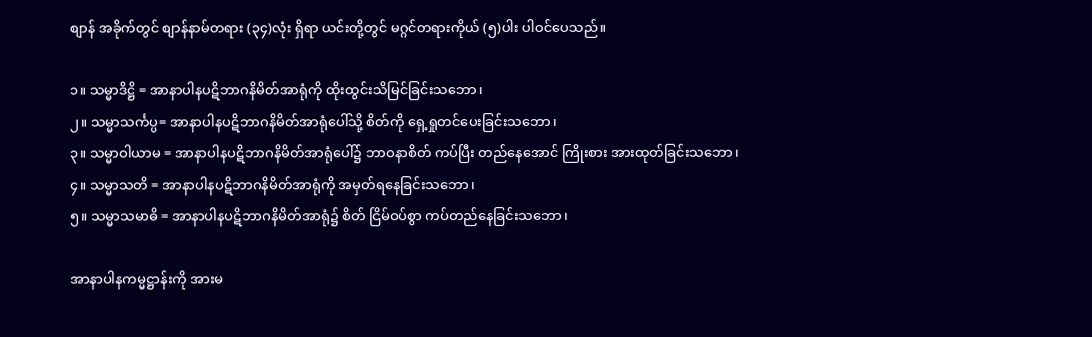စျာန် အခိုက်တွင် စျာန်နာမ်တရား (၃၄)လုံး ရှိရာ ယင်းတို့တွင် မဂ္ဂင်တရားကိုယ် (၅)ပါး ပါဝင်ပေသည်။

၁။ သမ္မာဒိဋ္ဌိ = အာနာပါနပဋိဘာဂနိမိတ်အာရုံကို ထိုးထွင်းသိမြင်ခြင်းသဘော၊
၂။ သမ္မာသင်္ကပ္ပ= အာနာပါနပဋိဘာဂနိမိတ်အာရုံပေါ်သို့ စိတ်ကို ရှေ့ရှုတင်ပေးခြင်းသဘော၊
၃။ သမ္မာဝါယာမ = အာနာပါနပဋိဘာဂနိမိတ်အာရုံပေါ်၌ ဘာဝနာစိတ် ကပ်ပြီး တည်နေအောင် ကြိုးစား အားထုတ်ခြင်းသဘော၊
၄။ သမ္မာသတိ = အာနာပါနပဋိဘာဂနိမိတ်အာရုံကို အမှတ်ရနေခြင်းသဘော၊
၅။ သမ္မာသမာဓိ = အာနာပါနပဋိဘာဂနိမိတ်အာရုံ၌ စိတ် ငြိမ်ဝပ်စွာ ကပ်တည်နေခြင်းသဘော၊

အာနာပါနကမ္မဋ္ဌာန်းကို အားမ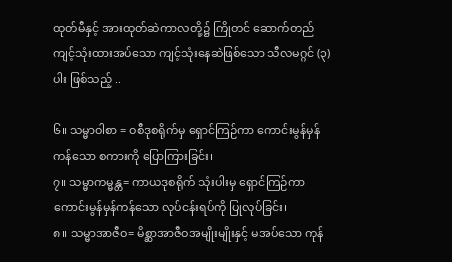ထုတ်မီနှင့် အားထုတ်ဆဲကာလတို့၌ ကြိုတင် ဆောက်တည် ကျင့်သုံးထားအပ်သော ကျင့်သုံးနေဆဲဖြစ်သော သီလမဂ္ဂင် (၃)ပါး ဖြစ်သည့် ..

၆။ သမ္မာဝါစာ = ဝစီဒုစရိုက်မှ ရှောင်ကြဉ်ကာ ကောင်းမွန်မှန်ကန်သော စကားကို ပြောကြားခြင်း၊
၇။ သမ္မာကမ္မန္တ= ကာယဒုစရိုက် သုံးပါးမှ ရှောင်ကြဉ်ကာ ကောင်းမွန်မှန်ကန်သော လုပ်ငန်းရပ်ကို ပြုလုပ်ခြင်း၊
၈။ သမ္မာအာဇီဝ= မိစ္ဆာအာဇီဝအမျိုးမျိုးနှင့် မအပ်သော ကုန်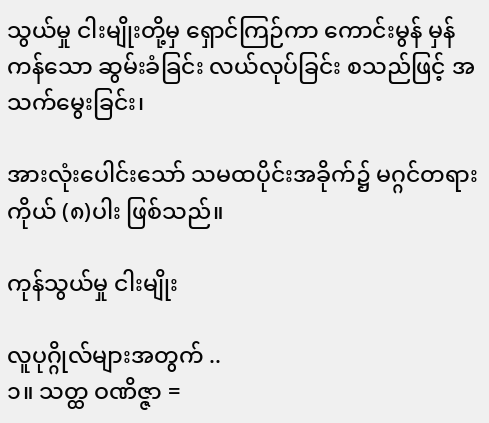သွယ်မှု ငါးမျိုးတို့မှ ရှောင်ကြဉ်ကာ ကောင်းမွန် မှန်ကန်သော ဆွမ်းခံခြင်း လယ်လုပ်ခြင်း စသည်ဖြင့် အသက်မွေးခြင်း၊

အားလုံးပေါင်းသော် သမထပိုင်းအခိုက်၌ မဂ္ဂင်တရားကိုယ် (၈)ပါး ဖြစ်သည်။

ကုန်သွယ်မှု ငါးမျိုး

လူပုဂ္ဂိုလ်များအတွက် ..
၁။ သတ္ထ ဝဏိဇ္ဇာ =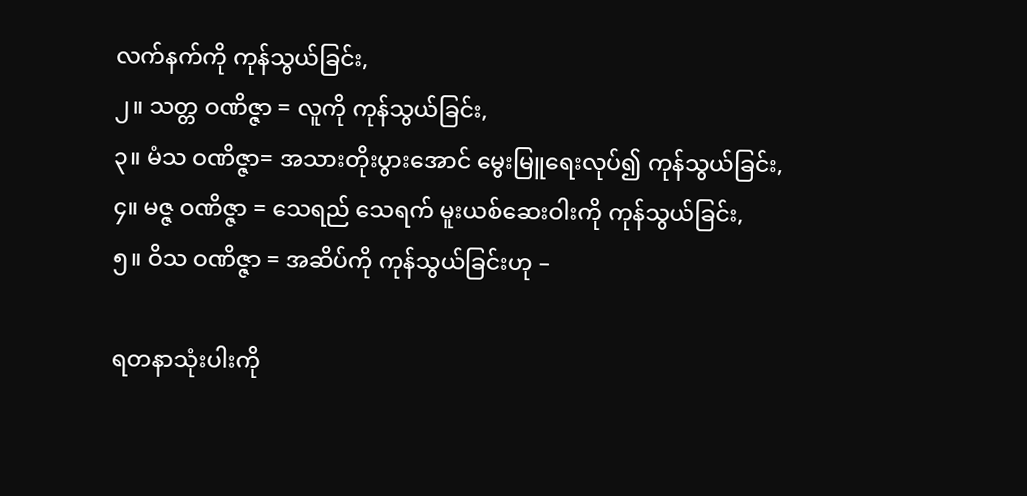လက်နက်ကို ကုန်သွယ်ခြင်း,
၂။ သတ္တ ဝဏိဇ္ဇာ = လူကို ကုန်သွယ်ခြင်း,
၃။ မံသ ဝဏိဇ္ဇာ= အသားတိုးပွားအောင် မွေးမြူရေးလုပ်၍ ကုန်သွယ်ခြင်း,
၄။ မဇ္ဇ ဝဏိဇ္ဇာ = သေရည် သေရက် မူးယစ်ဆေးဝါးကို ကုန်သွယ်ခြင်း,
၅။ ဝိသ ဝဏိဇ္ဇာ = အဆိပ်ကို ကုန်သွယ်ခြင်းဟု –

ရတနာသုံးပါးကို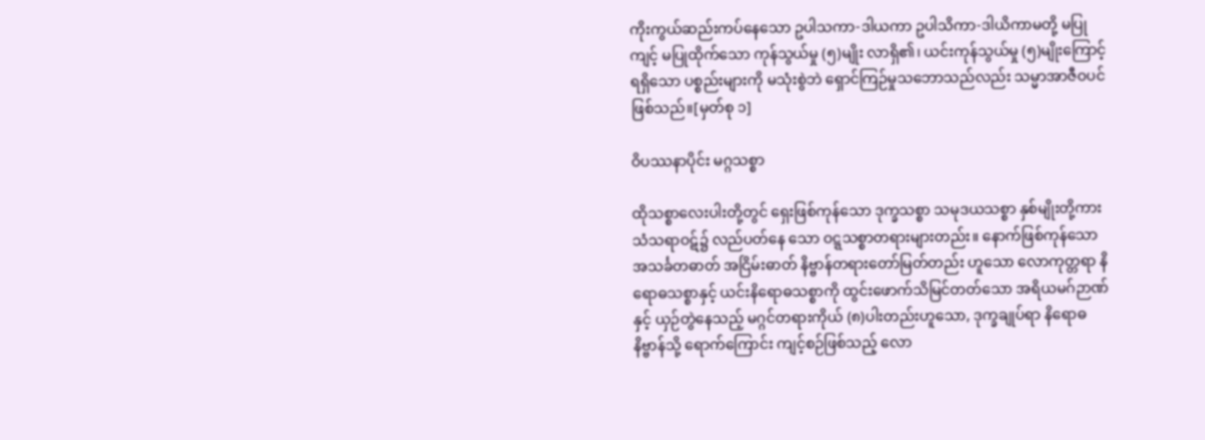ကိုးကွယ်ဆည်းကပ်နေသော ဥပါသကာ-ဒါယကာ ဥပါသိကာ-ဒါယိကာမတို့ မပြုကျင့် မပြုထိုက်သော ကုန်သွယ်မှု (၅)မျိုး လာရှိ၏၊ ယင်းကုန်သွယ်မှု (၅)မျိုးကြောင့် ရရှိသော ပစ္စည်းများကို မသုံးစွဲဘဲ ရှောင်ကြဉ်မှုသဘောသည်လည်း သမ္မာအာဇီဝပင် ဖြစ်သည်။[မှတ်စု ၁]

ဝိပဿနာပိုင်း မဂ္ဂသစ္စာ

ထိုသစ္စာလေးပါးတို့တွင် ရှေးဖြစ်ကုန်သော ဒုက္ခသစ္စာ သမုဒယသစ္စာ နှစ်မျိုးတို့ကား သံသရာဝဋ်၌ လည်ပတ်နေ သော ဝဋ္ဋသစ္စာတရားများတည်း။ နောက်ဖြစ်ကုန်သော အသင်္ခတဓာတ် အငြိမ်းဓာတ် နိဗ္ဗာန်တရားတော်မြတ်တည်း ဟူသော လောကုတ္တရာ နိရောဓသစ္စာနှင့် ယင်းနိရောဓသစ္စာကို ထွင်းဖောက်သိမြင်တတ်သော အရိယမဂ်ဉာဏ်နှင့် ယှဉ်တွဲနေသည့် မဂ္ဂင်တရားကိုယ် (၈)ပါးတည်းဟူသော, ဒုက္ခချုပ်ရာ နိရောဓနိဗ္ဗာန်သို့ ရောက်ကြောင်း ကျင့်စဉ်ဖြစ်သည့် လော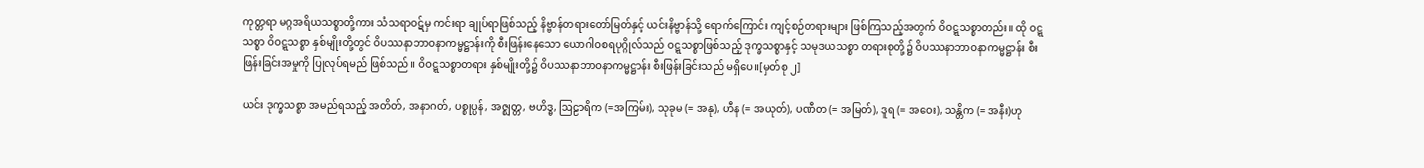ကုတ္တရာ မဂ္ဂအရိယသစ္စာတို့ကား သံသရာဝဋ်မှ ကင်းရာ ချုပ်ရာဖြစ်သည့် နိဗ္ဗာန်တရားတော်မြတ်နှင့် ယင်းနိဗ္ဗာန်သို့ ရောက်ကြောင်း ကျင့်စဉ်တရားများ ဖြစ်ကြသည့်အတွက် ဝိဝဋ္ဋသစ္စာတည်း။ ထို ဝဋ္ဋသစ္စာ ဝိဝဋ္ဋသစ္စာ နှစ်မျိုးတို့တွင် ဝိပဿနာဘာဝနာကမ္မဋ္ဌာန်းကို စီးဖြန်းနေသော ယောဂါဝစရပုဂ္ဂိုလ်သည် ဝဋ္ဋသစ္စာဖြစ်သည့် ဒုက္ခသစ္စာနှင့် သမုဒယသစ္စာ တရားစုတို့၌ ဝိပဿနာဘာဝနာကမ္မဋ္ဌာန်း စီးဖြန်းခြင်းအမှုကို ပြုလုပ်ရမည် ဖြစ်သည်။ ဝိဝဋ္ဋသစ္စာတရား နှစ်မျိုးတို့၌ ဝိပဿနာဘာဝနာကမ္မဋ္ဌာန်း စီးဖြန်းခြင်းသည် မရှိပေ။[မှတ်စု ၂]

ယင်း ဒုက္ခသစ္စာ အမည်ရသည့် အတိတ်, အနာဂတ်, ပစ္စုပ္ပန်, အဇ္ဈတ္တ, ဗဟိဒ္ဓ, ဩဠာရိက (=အကြမ်း), သုခုမ (= အနု), ဟီန (= အယုတ်), ပဏီတ (= အမြတ်), ဒူရ (= အဝေး), သန္တိက (= အနီး)ဟု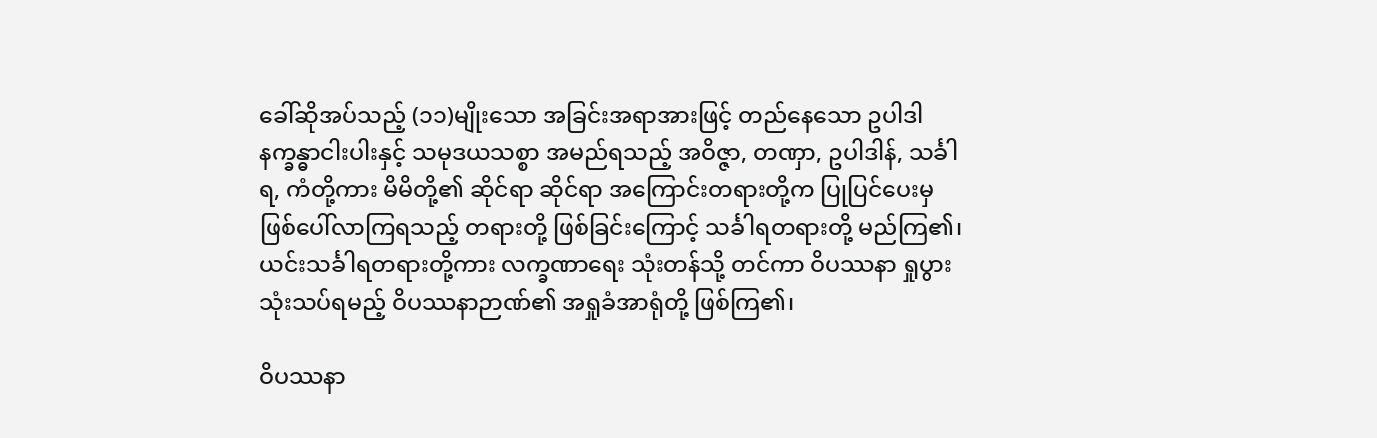ခေါ်ဆိုအပ်သည့် (၁၁)မျိုးသော အခြင်းအရာအားဖြင့် တည်နေသော ဥပါဒါနက္ခန္ဓာငါးပါးနှင့် သမုဒယသစ္စာ အမည်ရသည့် အဝိဇ္ဇာ, တဏှာ, ဥပါဒါန်, သင်္ခါရ, ကံတို့ကား မိမိတို့၏ ဆိုင်ရာ ဆိုင်ရာ အကြောင်းတရားတို့က ပြုပြင်ပေးမှ ဖြစ်ပေါ်လာကြရသည့် တရားတို့ ဖြစ်ခြင်းကြောင့် သင်္ခါရတရားတို့ မည်ကြ၏၊ ယင်းသင်္ခါရတရားတို့ကား လက္ခဏာရေး သုံးတန်သို့ တင်ကာ ဝိပဿနာ ရှုပွားသုံးသပ်ရမည့် ဝိပဿနာဉာဏ်၏ အရှုခံအာရုံတို့ ဖြစ်ကြ၏၊

ဝိပဿနာ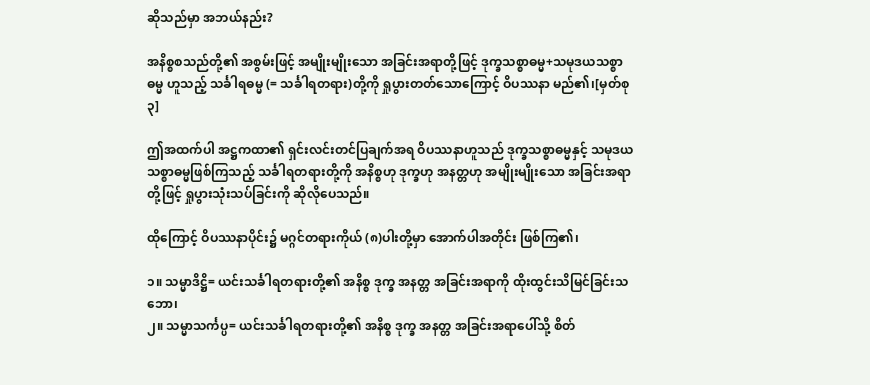ဆိုသည်မှာ အဘယ်နည်း?

အနိစ္စစသည်တို့၏ အစွမ်းဖြင့် အမျိုးမျိုးသော အခြင်းအရာတို့ဖြင့် ဒုက္ခသစ္စာဓမ္မ+သမုဒယသစ္စာဓမ္မ ဟူသည့် သင်္ခါရဓမ္မ (= သင်္ခါရတရား)တို့ကို ရှုပွားတတ်သောကြောင့် ဝိပဿနာ မည်၏၊[မှတ်စု ၃]

ဤအထက်ပါ အဋ္ဌကထာ၏ ရှင်းလင်းတင်ပြချက်အရ ဝိပဿနာဟူသည် ဒုက္ခသစ္စာဓမ္မနှင့် သမုဒယသစ္စာဓမ္မဖြစ်ကြသည့် သင်္ခါရတရားတို့ကို အနိစ္စဟု ဒုက္ခဟု အနတ္တဟု အမျိုးမျိုးသော အခြင်းအရာတို့ဖြင့် ရှုပွားသုံးသပ်ခြင်းကို ဆိုလိုပေသည်။

ထိုကြောင့် ဝိပဿနာပိုင်း၌ မဂ္ဂင်တရားကိုယ် (၈)ပါးတို့မှာ အောက်ပါအတိုင်း ဖြစ်ကြ၏၊

၁။ သမ္မာဒိဋ္ဌိ= ယင်းသင်္ခါရတရားတို့၏ အနိစ္စ ဒုက္ခ အနတ္တ အခြင်းအရာကို ထိုးထွင်းသိမြင်ခြင်းသဘော၊
၂။ သမ္မာသင်္ကပ္ပ= ယင်းသင်္ခါရတရားတို့၏ အနိစ္စ ဒုက္ခ အနတ္တ အခြင်းအရာပေါ်သို့ စိတ်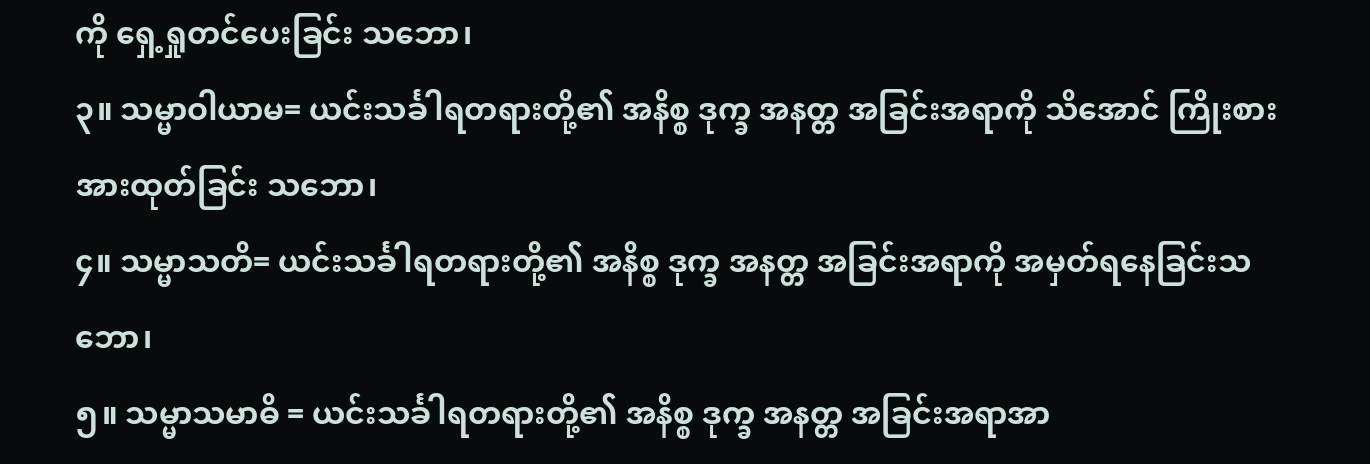ကို ရှေ့ရှုတင်ပေးခြင်း သဘော၊
၃။ သမ္မာဝါယာမ= ယင်းသင်္ခါရတရားတို့၏ အနိစ္စ ဒုက္ခ အနတ္တ အခြင်းအရာကို သိအောင် ကြိုးစားအားထုတ်ခြင်း သဘော၊
၄။ သမ္မာသတိ= ယင်းသင်္ခါရတရားတို့၏ အနိစ္စ ဒုက္ခ အနတ္တ အခြင်းအရာကို အမှတ်ရနေခြင်းသဘော၊
၅။ သမ္မာသမာဓိ = ယင်းသင်္ခါရတရားတို့၏ အနိစ္စ ဒုက္ခ အနတ္တ အခြင်းအရာအာ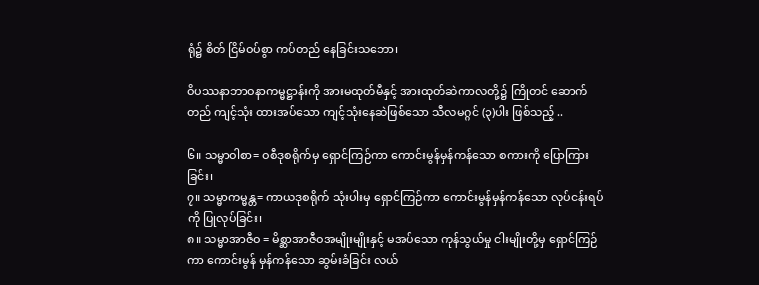ရုံ၌ စိတ် ငြိမ်ဝပ်စွာ ကပ်တည် နေခြင်းသဘော၊

ဝိပဿနာဘာဝနာကမ္မဋ္ဌာန်းကို အားမထုတ်မီနှင့် အားထုတ်ဆဲကာလတို့၌ ကြိုတင် ဆောက်တည် ကျင့်သုံး ထားအပ်သော ကျင့်သုံးနေဆဲဖြစ်သော သီလမဂ္ဂင် (၃)ပါး ဖြစ်သည့် ..

၆။ သမ္မာဝါစာ= ဝစီဒုစရိုက်မှ ရှောင်ကြဉ်ကာ ကောင်းမွန်မှန်ကန်သော စကားကို ပြောကြားခြင်း၊
၇။ သမ္မာကမ္မန္တ= ကာယဒုစရိုက် သုံးပါးမှ ရှောင်ကြဉ်ကာ ကောင်းမွန်မှန်ကန်သော လုပ်ငန်းရပ်ကို ပြုလုပ်ခြင်း၊
၈။ သမ္မာအာဇီဝ = မိစ္ဆာအာဇီဝအမျိုးမျိုးနှင့် မအပ်သော ကုန်သွယ်မှု ငါးမျိုးတို့မှ ရှောင်ကြဉ်ကာ ကောင်းမွန် မှန်ကန်သော ဆွမ်းခံခြင်း လယ်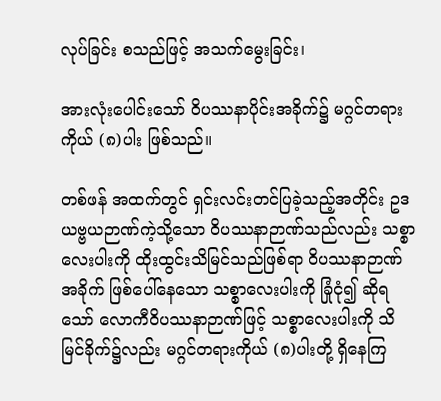လုပ်ခြင်း စသည်ဖြင့် အသက်မွေးခြင်း၊

အားလုံးပေါင်းသော် ဝိပဿနာပိုင်းအခိုက်၌ မဂ္ဂင်တရားကိုယ် (၈)ပါး ဖြစ်သည်။

တစ်ဖန် အထက်တွင် ရှင်းလင်းတင်ပြခဲ့သည့်အတိုင်း ဥဒယဗ္ဗယဉာဏ်ကဲ့သို့သော ဝိပဿနာဉာဏ်သည်လည်း သစ္စာလေးပါးကို ထိုးထွင်းသိမြင်သည်ဖြစ်ရာ ဝိပဿနာဉာဏ်အခိုက် ဖြစ်ပေါ်နေသော သစ္စာလေးပါးကို ခြုံငုံ၍ ဆိုရသော် လောကီဝိပဿနာဉာဏ်ဖြင့် သစ္စာလေးပါးကို သိမြင်ခိုက်၌လည်း မဂ္ဂင်တရားကိုယ် (၈)ပါးတို့ ရှိနေကြ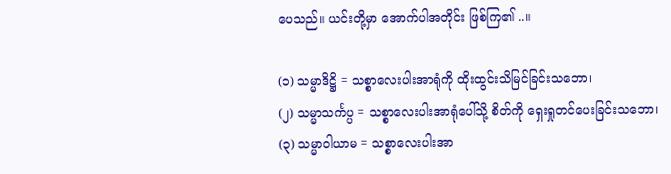ပေသည်။ ယင်းတို့မှာ အောက်ပါအတိုင်း ဖြစ်ကြ၏ ..။

(၁) သမ္မာဒိဋ္ဌိ = သစ္စာလေးပါးအာရုံကို ထိုးထွင်းသိမြင်ခြင်းသဘော၊
(၂) သမ္မာသင်္ကပ္ပ = သစ္စာလေးပါးအာရုံပေါ်သို့ စိတ်ကို ရှေးရှုတင်ပေးခြင်းသဘော၊
(၃) သမ္မာဝါယာမ = သစ္စာလေးပါးအာ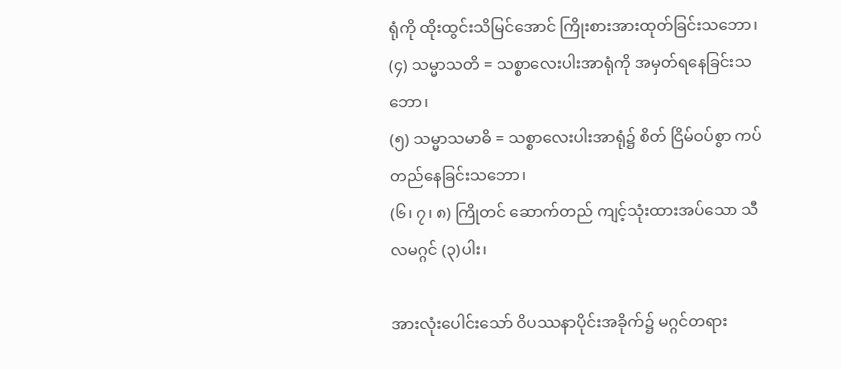ရုံကို ထိုးထွင်းသိမြင်အောင် ကြိုးစားအားထုတ်ခြင်းသဘော၊
(၄) သမ္မာသတိ = သစ္စာလေးပါးအာရုံကို အမှတ်ရနေခြင်းသဘော၊
(၅) သမ္မာသမာဓိ = သစ္စာလေးပါးအာရုံ၌ စိတ် ငြိမ်ဝပ်စွာ ကပ်တည်နေခြင်းသဘော၊
(၆၊ ၇၊ ၈) ကြိုတင် ဆောက်တည် ကျင့်သုံးထားအပ်သော သီလမဂ္ဂင် (၃)ပါး၊

အားလုံးပေါင်းသော် ဝိပဿနာပိုင်းအခိုက်၌ မဂ္ဂင်တရား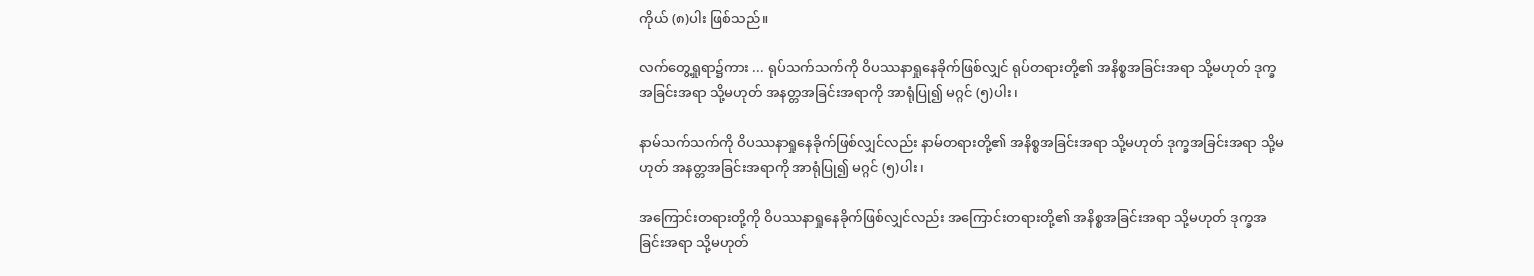ကိုယ် (၈)ပါး ဖြစ်သည်။

လက်တွေ့ရှုရာ၌ကား ... ရုပ်သက်သက်ကို ဝိပဿနာရှုနေခိုက်ဖြစ်လျှင် ရုပ်တရားတို့၏ အနိစ္စအခြင်းအရာ သို့မဟုတ် ဒုက္ခအခြင်းအရာ သို့မဟုတ် အနတ္တအခြင်းအရာကို အာရုံပြု၍ မဂ္ဂင် (၅)ပါး၊

နာမ်သက်သက်ကို ဝိပဿနာရှုနေခိုက်ဖြစ်လျှင်လည်း နာမ်တရားတို့၏ အနိစ္စအခြင်းအရာ သို့မဟုတ် ဒုက္ခအခြင်းအရာ သို့မဟုတ် အနတ္တအခြင်းအရာကို အာရုံပြု၍ မဂ္ဂင် (၅)ပါး၊

အကြောင်းတရားတို့ကို ဝိပဿနာရှုနေခိုက်ဖြစ်လျှင်လည်း အကြောင်းတရားတို့၏ အနိစ္စအခြင်းအရာ သို့မဟုတ် ဒုက္ခအခြင်းအရာ သို့မဟုတ်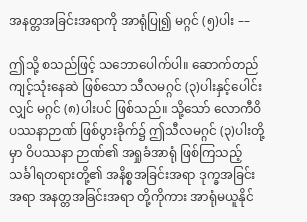အနတ္တအခြင်းအရာကို အာရုံပြု၍ မဂ္ဂင် (၅)ပါး ––

ဤသို့ စသည်ဖြင့် သဘောပေါက်ပါ။ ဆောက်တည်ကျင့်သုံးနေဆဲ ဖြစ်သော သီလမဂ္ဂင် (၃)ပါးနှင့်ပေါင်းလျှင် မဂ္ဂင် (၈)ပါးပင် ဖြစ်သည်။ သို့သော် လောကီဝိပဿနာဉာဏ် ဖြစ်ပွားခိုက်၌ ဤသီလမဂ္ဂင် (၃)ပါးတို့မှာ ဝိပဿနာ ဉာဏ်၏ အရှုခံအာရုံ ဖြစ်ကြသည့် သင်္ခါရတရားတို့၏ အနိစ္စအခြင်းအရာ ဒုက္ခအခြင်းအရာ အနတ္တအခြင်းအရာ တို့ကိုကား အာရုံမယူနိုင်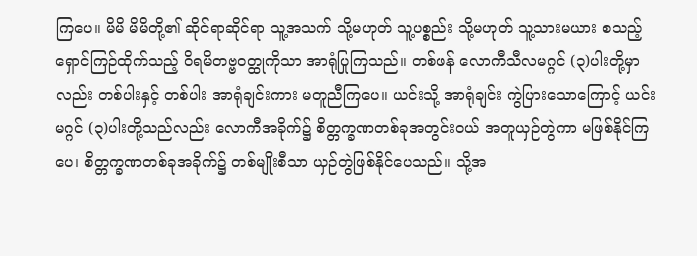ကြပေ။ မိမိ မိမိတို့၏ ဆိုင်ရာဆိုင်ရာ သူ့အသက် သို့မဟုတ် သူ့ပစ္စည်း သို့မဟုတ် သူ့သားမယား စသည့် ရှောင်ကြဉ်ထိုက်သည့် ဝိရမိတဗ္ဗဝတ္ထုကိုသာ အာရုံပြုကြသည်။ တစ်ဖန် လောကီသီလမဂ္ဂင် (၃)ပါးတို့မှာလည်း တစ်ပါးနှင့် တစ်ပါး အာရုံချင်းကား မတူညီကြပေ။ ယင်းသို့ အာရုံချင်း ကွဲပြားသောကြောင့် ယင်းမဂ္ဂင် (၃)ပါးတို့သည်လည်း လောကီအခိုက်၌ စိတ္တက္ခဏတစ်ခုအတွင်းဝယ် အတူယှဉ်တွဲကာ မဖြစ်နိုင်ကြပေ၊ စိတ္တက္ခဏတစ်ခုအခိုက်၌ တစ်မျိုးစီသာ ယှဉ်တွဲဖြစ်နိုင်ပေသည်။ သို့အ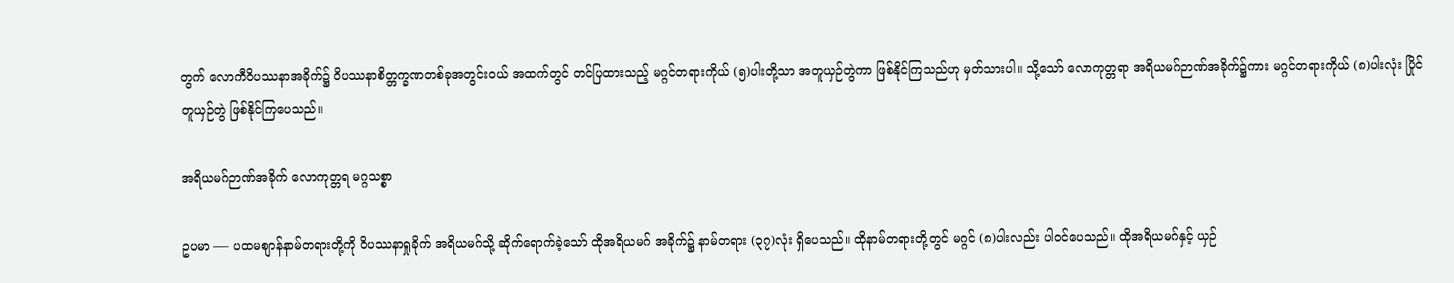တွက် လောကီဝိပဿနာအခိုက်၌ ဝိပဿနာစိတ္တက္ခဏတစ်ခုအတွင်းဝယ် အထက်တွင် တင်ပြထားသည့် မဂ္ဂင်တရားကိုယ် (၅)ပါးတို့သာ အတူယှဉ်တွဲကာ ဖြစ်နိုင်ကြသည်ဟု မှတ်သားပါ။ သို့သော် လောကုတ္တရာ အရိယမဂ်ဉာဏ်အခိုက်၌ကား မဂ္ဂင်တရားကိုယ် (၈)ပါးလုံး ပြိုင်တူယှဉ်တွဲ ဖြစ်နိုင်ကြပေသည်။

အရိယမဂ်ဉာဏ်အခိုက် လောကုတ္တရ မဂ္ဂသစ္စာ

ဥပမာ ––- ပထမစျာန်နာမ်တရားတို့ကို ဝိပဿနာရှုခိုက် အရိယမဂ်သို့ ဆိုက်ရောက်ခဲ့သော် ထိုအရိယမဂ် အခိုက်၌ နာမ်တရား (၃၇)လုံး ရှိပေသည်။ ထိုနာမ်တရားတို့တွင် မဂ္ဂင် (၈)ပါးလည်း ပါဝင်ပေသည်။ ထိုအရိယမဂ်နှင့် ယှဉ်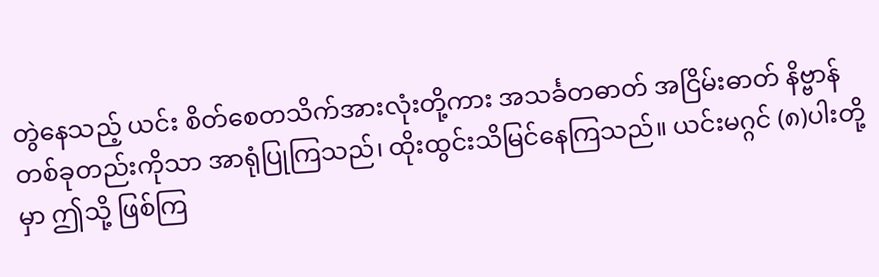တွဲနေသည့် ယင်း စိတ်စေတသိက်အားလုံးတို့ကား အသင်္ခတဓာတ် အငြိမ်းဓာတ် နိဗ္ဗာန် တစ်ခုတည်းကိုသာ အာရုံပြုကြသည်၊ ထိုးထွင်းသိမြင်နေကြသည်။ ယင်းမဂ္ဂင် (၈)ပါးတို့မှာ ဤသို့ ဖြစ်ကြ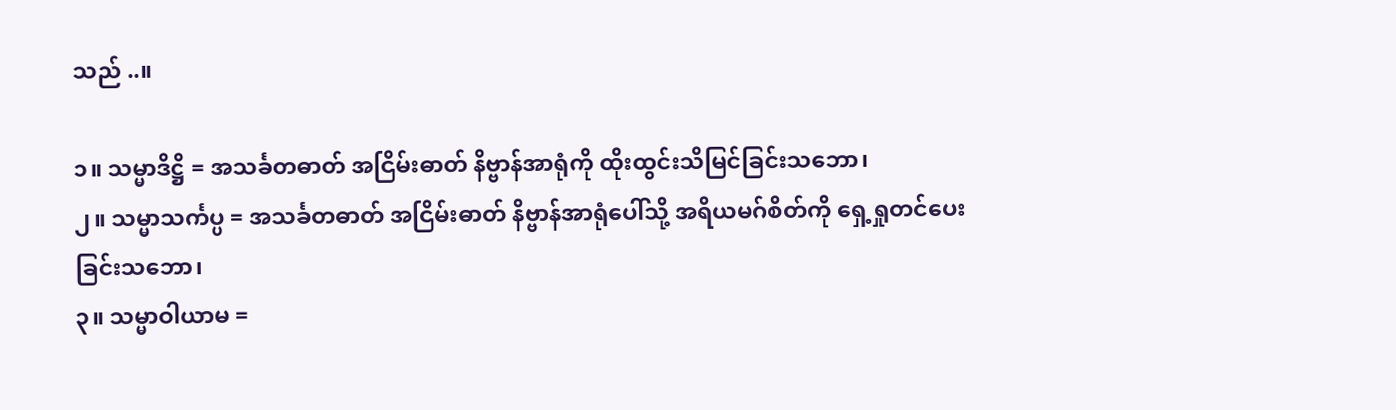သည် ..။

၁။ သမ္မာဒိဋ္ဌိ = အသင်္ခတဓာတ် အငြိမ်းဓာတ် နိဗ္ဗာန်အာရုံကို ထိုးထွင်းသိမြင်ခြင်းသဘော၊
၂။ သမ္မာသင်္ကပ္ပ = အသင်္ခတဓာတ် အငြိမ်းဓာတ် နိဗ္ဗာန်အာရုံပေါ်သို့ အရိယမဂ်စိတ်ကို ရှေ့ရှုတင်ပေးခြင်းသဘော၊
၃။ သမ္မာဝါယာမ =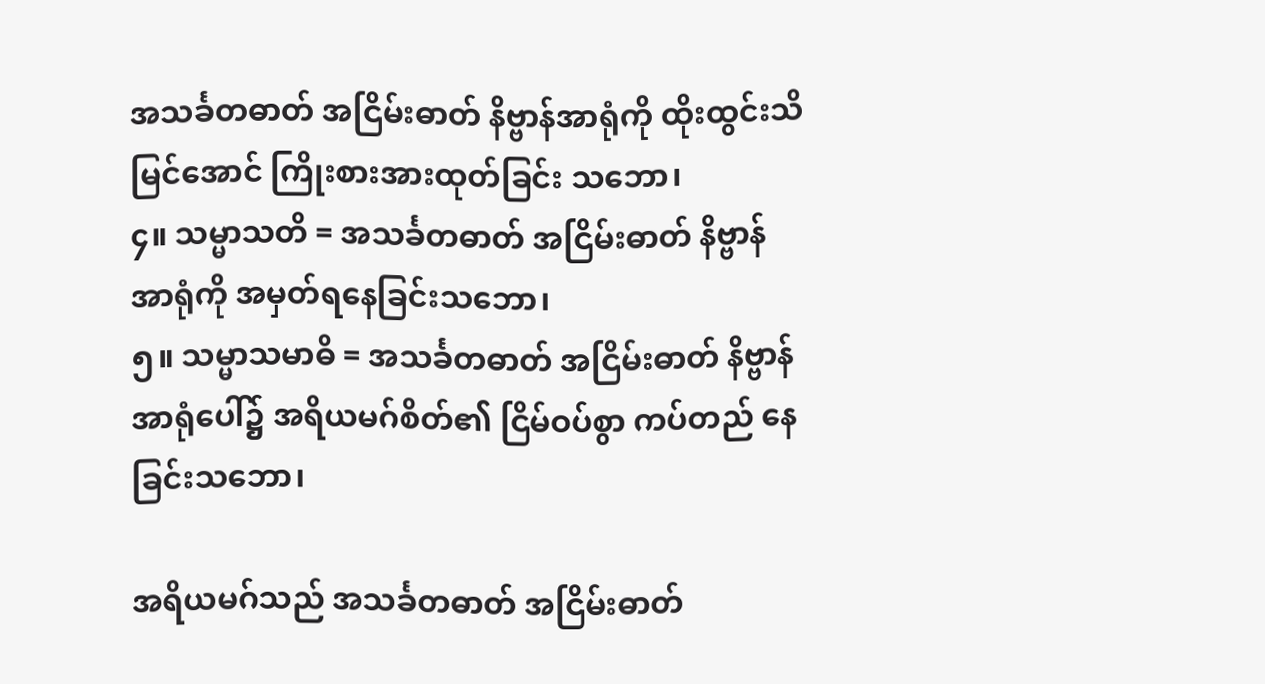အသင်္ခတဓာတ် အငြိမ်းဓာတ် နိဗ္ဗာန်အာရုံကို ထိုးထွင်းသိမြင်အောင် ကြိုးစားအားထုတ်ခြင်း သဘော၊
၄။ သမ္မာသတိ = အသင်္ခတဓာတ် အငြိမ်းဓာတ် နိဗ္ဗာန်အာရုံကို အမှတ်ရနေခြင်းသဘော၊
၅။ သမ္မာသမာဓိ = အသင်္ခတဓာတ် အငြိမ်းဓာတ် နိဗ္ဗာန်အာရုံပေါ်၌ အရိယမဂ်စိတ်၏ ငြိမ်ဝပ်စွာ ကပ်တည် နေခြင်းသဘော၊

အရိယမဂ်သည် အသင်္ခတဓာတ် အငြိမ်းဓာတ်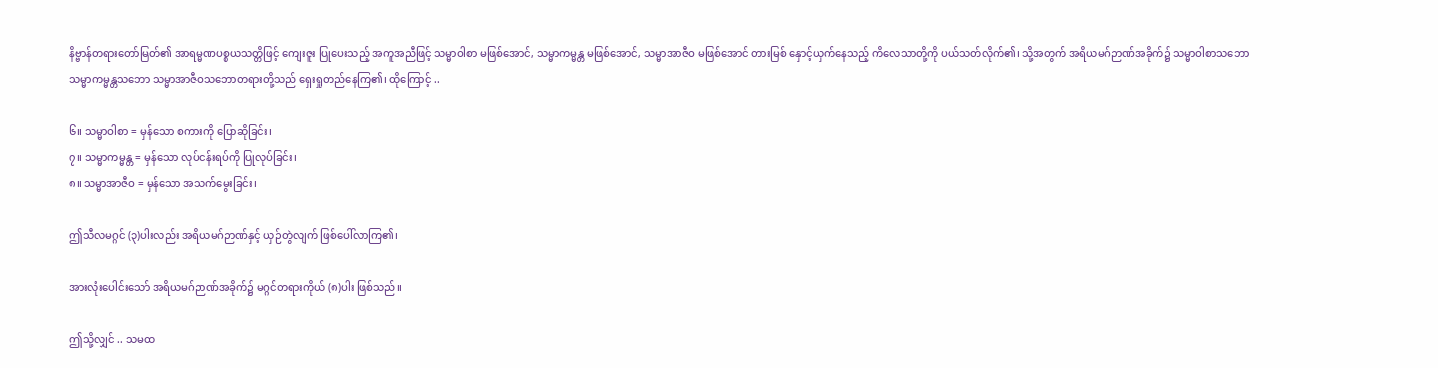နိဗ္ဗာန်တရားတော်မြတ်၏ အာရမ္မဏပစ္စယသတ္တိဖြင့် ကျေးဇူး ပြုပေးသည့် အကူအညီဖြင့် သမ္မာဝါစာ မဖြစ်အောင်, သမ္မာကမ္မန္တ မဖြစ်အောင်, သမ္မာအာဇီဝ မဖြစ်အောင် တားမြစ် နှောင့်ယှက်နေသည့် ကိလေသာတို့ကို ပယ်သတ်လိုက်၏၊ သို့အတွက် အရိယမဂ်ဉာဏ်အခိုက်၌ သမ္မာဝါစာသဘော သမ္မာကမ္မန္တသဘော သမ္မာအာဇီဝသဘောတရားတို့သည် ရှေးရှုတည်နေကြ၏၊ ထိုကြောင့် ..

၆။ သမ္မာဝါစာ = မှန်သော စကားကို ပြောဆိုခြင်း၊
၇။ သမ္မာကမ္မန္တ = မှန်သော လုပ်ငန်းရပ်ကို ပြုလုပ်ခြင်း၊
၈။ သမ္မာအာဇီဝ = မှန်သော အသက်မွေးခြင်း၊

ဤသီလမဂ္ဂင် (၃)ပါးလည်း အရိယမဂ်ဉာဏ်နှင့် ယှဉ်တွဲလျက် ဖြစ်ပေါ်လာကြ၏၊

အားလုံးပေါင်းသော် အရိယမဂ်ဉာဏ်အခိုက်၌ မဂ္ဂင်တရားကိုယ် (၈)ပါး ဖြစ်သည်။

ဤသို့လျှင် .. သမထ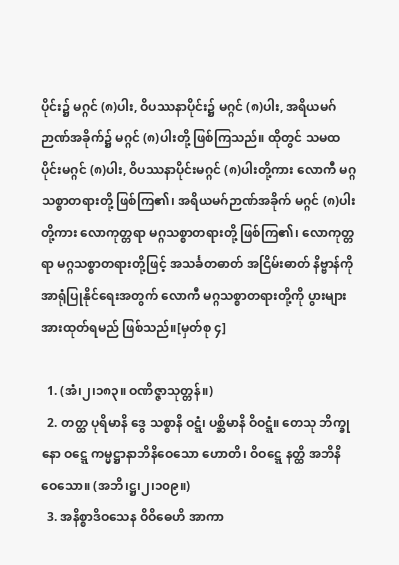ပိုင်း၌ မဂ္ဂင် (၈)ပါး, ဝိပဿနာပိုင်း၌ မဂ္ဂင် (၈)ပါး, အရိယမဂ်ဉာဏ်အခိုက်၌ မဂ္ဂင် (၈)ပါးတို့ ဖြစ်ကြသည်။ ထိုတွင် သမထပိုင်းမဂ္ဂင် (၈)ပါး, ဝိပဿနာပိုင်းမဂ္ဂင် (၈)ပါးတို့ကား လောကီ မဂ္ဂသစ္စာတရားတို့ ဖြစ်ကြ၏၊ အရိယမဂ်ဉာဏ်အခိုက် မဂ္ဂင် (၈)ပါးတို့ကား လောကုတ္တရာ မဂ္ဂသစ္စာတရားတို့ ဖြစ်ကြ၏၊ လောကုတ္တရာ မဂ္ဂသစ္စာတရားတို့ဖြင့် အသင်္ခတဓာတ် အငြိမ်းဓာတ် နိဗ္ဗာန်ကို အာရုံပြုနိုင်ရေးအတွက် လောကီ မဂ္ဂသစ္စာတရားတို့ကို ပွားများအားထုတ်ရမည် ဖြစ်သည်။[မှတ်စု ၄]

  1. (အံ၊၂၊၁၈၃။ ဝဏိဇ္ဇာသုတ္တန်။)
  2. တတ္ထ ပုရိမာနိ ဒွေ သစ္စာနိ ဝဋ္ဋံ၊ ပစ္ဆိမာနိ ဝိဝဋ္ဋံ။ တေသု ဘိက္ခုနော ဝဋ္ဋေ ကမ္မဋ္ဌာနာဘိနိဝေသော ဟောတိ၊ ဝိဝဋ္ဋေ နတ္ထိ အဘိနိဝေသော။ (အဘိ၊ဋ္ဌ၊၂၊၁၀၉။)
  3. အနိစ္စာဒိဝသေန ဝိဝိဓေဟိ အာကာ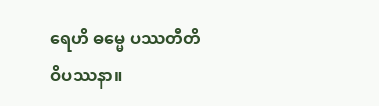ရေဟိ ဓမ္မေ ပဿတီတိ ဝိပဿနာ။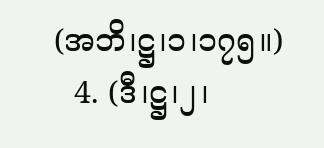(အဘိ၊ဋ္ဌ၊၁၊၁၇၅။)
  4. (ဒီ၊ဋ္ဌ၊၂၊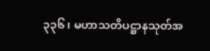၃၃၆၊ မဟာသတိပဋ္ဌာနသုတ်အ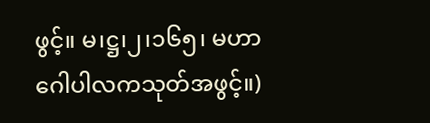ဖွင့်။ မ၊ဋ္ဌ၊၂၊၁၆၅၊ မဟာဂေါပါလကသုတ်အဖွင့်။)